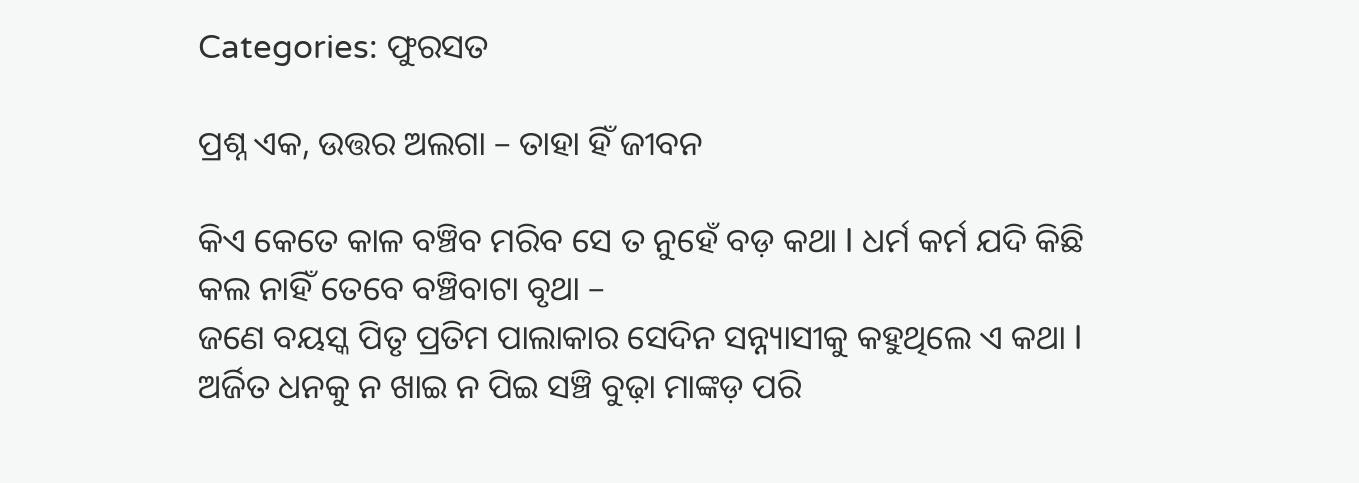Categories: ଫୁରସତ

ପ୍ରଶ୍ନ ଏକ, ଉତ୍ତର ଅଲଗା – ତାହା ହିଁ ଜୀବନ

କିଏ କେତେ କାଳ ବଞ୍ଚିବ ମରିବ ସେ ତ ନୁହେଁ ବଡ଼ କଥା l ଧର୍ମ କର୍ମ ଯଦି କିଛି କଲ ନାହିଁ ତେବେ ବଞ୍ଚିବାଟା ବୃଥା –
ଜଣେ ବୟସ୍କ ପିତୃ ପ୍ରତିମ ପାଲାକାର ସେଦିନ ସନ୍ନ୍ୟାସୀକୁ କହୁଥିଲେ ଏ କଥା l ଅର୍ଜିତ ଧନକୁ ନ ଖାଇ ନ ପିଇ ସଞ୍ଚି ବୁଢ଼ା ମାଙ୍କଡ଼ ପରି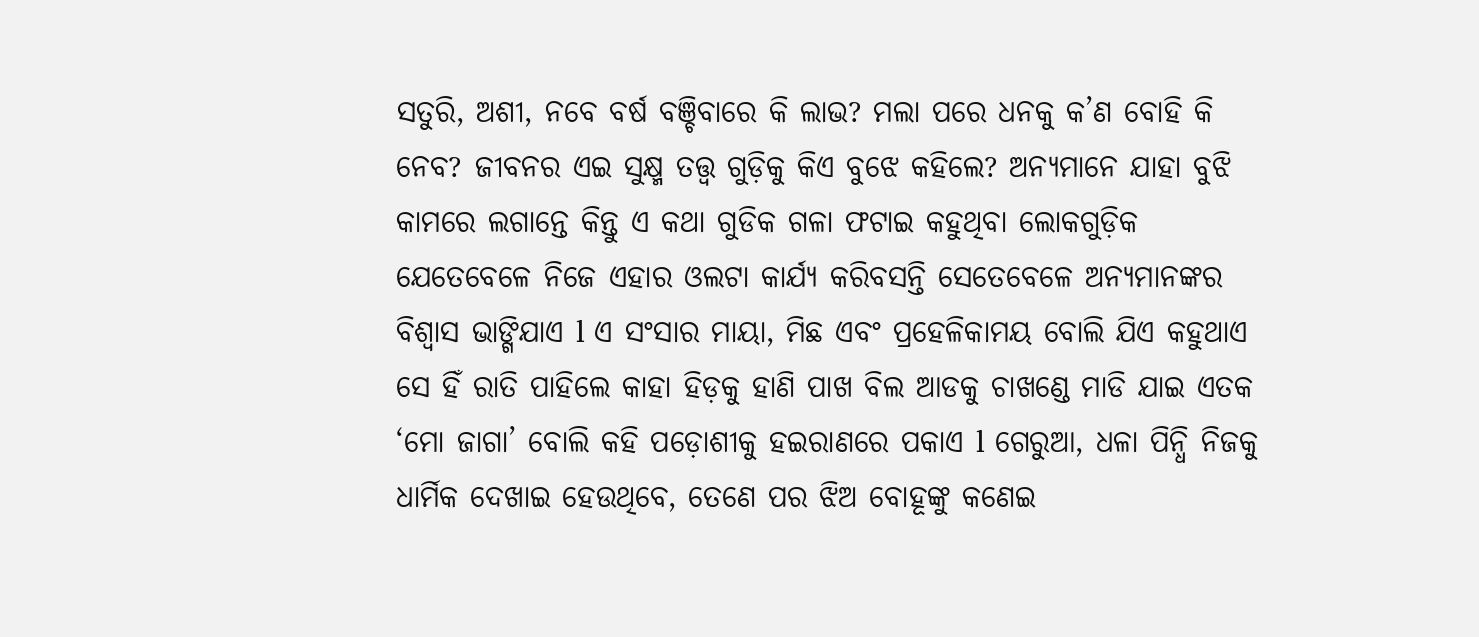ସତୁରି, ଅଶୀ, ନବେ ବର୍ଷ ବଞ୍ଚିବାରେ କି ଲାଭ? ମଲା ପରେ ଧନକୁ କ’ଣ ବୋହି କି ନେବ? ଜୀବନର ଏଇ ସୁକ୍ଷ୍ମ ତତ୍ତ୍ୱ ଗୁଡ଼ିକୁ କିଏ ବୁଝେ କହିଲେ? ଅନ୍ୟମାନେ ଯାହା ବୁଝି କାମରେ ଲଗାନ୍ତେ କିନ୍ତୁ ଏ କଥା ଗୁଡିକ ଗଳା ଫଟାଇ କହୁଥିବା ଲୋକଗୁଡ଼ିକ ଯେତେବେଳେ ନିଜେ ଏହାର ଓଲଟା କାର୍ଯ୍ୟ କରିବସନ୍ତି ସେତେବେଳେ ଅନ୍ୟମାନଙ୍କର ବିଶ୍ୱାସ ଭାଙ୍ଗିଯାଏ l ଏ ସଂସାର ମାୟା, ମିଛ ଏବଂ ପ୍ରହେଳିକାମୟ ବୋଲି ଯିଏ କହୁଥାଏ ସେ ହିଁ ରାତି ପାହିଲେ କାହା ହିଡ଼କୁ ହାଣି ପାଖ ବିଲ ଆଡକୁ ଚାଖଣ୍ଡେ ମାଡି ଯାଇ ଏତକ ‘ମୋ ଜାଗା’ ବୋଲି କହି ପଡ଼ୋଶୀକୁ ହଇରାଣରେ ପକାଏ l ଗେରୁଆ, ଧଳା ପିନ୍ଧି ନିଜକୁ ଧାର୍ମିକ ଦେଖାଇ ହେଉଥିବେ, ତେଣେ ପର ଝିଅ ବୋହୂଙ୍କୁ କଣେଇ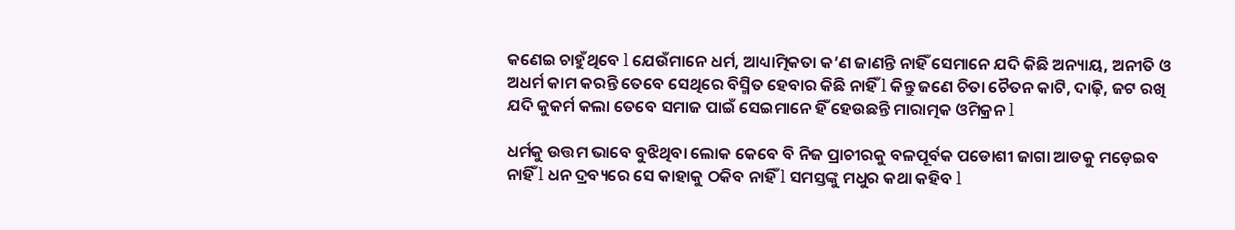କଣେଇ ଚାହୁଁଥିବେ l ଯେଉଁମାନେ ଧର୍ମ, ଆଧ୍ୟାତ୍ମିକତା କ’ଣ ଜାଣନ୍ତି ନାହିଁ ସେମାନେ ଯଦି କିଛି ଅନ୍ୟାୟ, ଅନୀତି ଓ ଅଧର୍ମ କାମ କରନ୍ତି ତେବେ ସେଥିରେ ବିସ୍ମିତ ହେବାର କିଛି ନାହିଁ l କିନ୍ତୁ ଜଣେ ଚିତା ଚୈତନ କାଟି, ଦାଢ଼ି, ଜଟ ରଖି ଯଦି କୁକର୍ମ କଲା ତେବେ ସମାଜ ପାଇଁ ସେଇମାନେ ହିଁ ହେଉଛନ୍ତି ମାରାତ୍ମକ ଓମିକ୍ରନ l

ଧର୍ମକୁ ଉତ୍ତମ ଭାବେ ବୁଝିଥିବା ଲୋକ କେବେ ବି ନିଜ ପ୍ରାଚୀରକୁ ବଳପୂର୍ବକ ପଡୋଶୀ ଜାଗା ଆଡକୁ ମଡ଼େଇବ ନାହିଁ l ଧନ ଦ୍ରବ୍ୟରେ ସେ କାହାକୁ ଠକିବ ନାହିଁ l ସମସ୍ତଙ୍କୁ ମଧୁର କଥା କହିବ l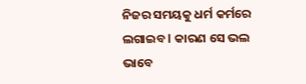ନିଜର ସମୟକୁ ଧର୍ମ କର୍ମରେ ଲଗାଇବ l କାରଣ ସେ ଭଲ ଭାବେ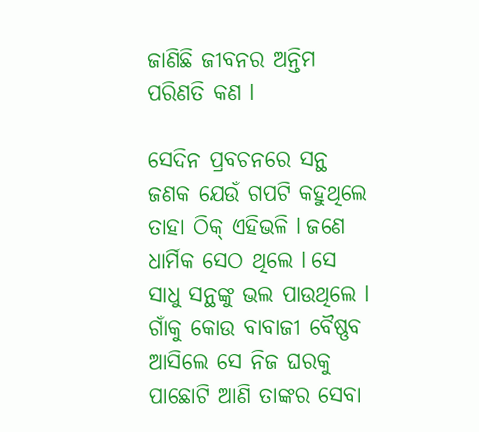ଜାଣିଛି ଜୀବନର ଅନ୍ତିମ ପରିଣତି କଣ l

ସେଦିନ ପ୍ରବଚନରେ ସନ୍ଥ ଜଣକ ଯେଉଁ ଗପଟି କହୁଥିଲେ ତାହା ଠିକ୍‌ ଏହିଭଳି l ଜଣେ ଧାର୍ମିକ ସେଠ ଥିଲେ l ସେ ସାଧୁ ସନ୍ଥଙ୍କୁ ଭଲ ପାଉଥିଲେ l ଗାଁକୁ କୋଉ ବାବାଜୀ ବୈଷ୍ଣବ ଆସିଲେ ସେ ନିଜ ଘରକୁ ପାଛୋଟି ଆଣି ତାଙ୍କର ସେବା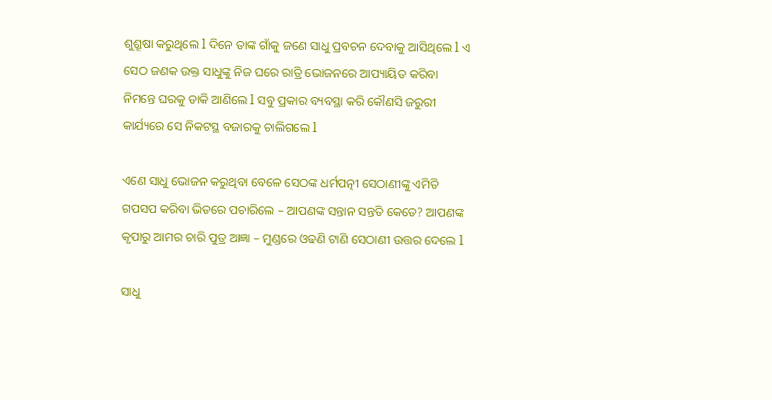ଶୁଶ୍ରୂଷା କରୁଥିଲେ l ଦିନେ ତାଙ୍କ ଗାଁକୁ ଜଣେ ସାଧୁ ପ୍ରବଚନ ଦେବାକୁ ଆସିଥିଲେ l ଏ ସେଠ ଜଣକ ଉକ୍ତ ସାଧୁଙ୍କୁ ନିଜ ଘରେ ରାତ୍ରି ଭୋଜନରେ ଆପ୍ୟାୟିତ କରିବା ନିମନ୍ତେ ଘରକୁ ଡାକି ଆଣିଲେ l ସବୁ ପ୍ରକାର ବ୍ୟବସ୍ଥା କରି କୌଣସି ଜରୁରୀ କାର୍ଯ୍ୟରେ ସେ ନିକଟସ୍ଥ ବଜାରକୁ ଚାଲିଗଲେ l

ଏଣେ ସାଧୁ ଭୋଜନ କରୁଥିବା ବେଳେ ସେଠଙ୍କ ଧର୍ମପତ୍ନୀ ସେଠାଣୀଙ୍କୁ ଏମିତି ଗପସପ କରିବା ଭିତରେ ପଚାରିଲେ – ଆପଣଙ୍କ ସନ୍ତାନ ସନ୍ତତି କେତେ? ଆପଣଙ୍କ କୃପାରୁ ଆମର ଚାରି ପୁତ୍ର ଆଜ୍ଞା – ମୁଣ୍ଡରେ ଓଢଣି ଟାଣି ସେଠାଣୀ ଉତ୍ତର ଦେଲେ l

ସାଧୁ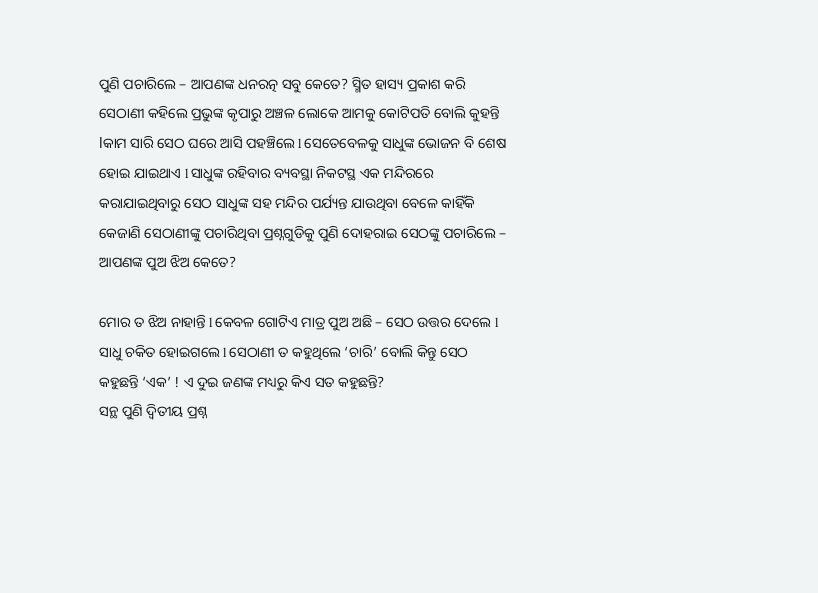ପୁଣି ପଚାରିଲେ – ଆପଣଙ୍କ ଧନରତ୍ନ ସବୁ କେତେ? ସ୍ମିତ ହାସ୍ୟ ପ୍ରକାଶ କରି ସେଠାଣୀ କହିଲେ ପ୍ରଭୁଙ୍କ କୃପାରୁ ଅଞ୍ଚଳ ଲୋକେ ଆମକୁ କୋଟିପତି ବୋଲି କୁହନ୍ତି lକାମ ସାରି ସେଠ ଘରେ ଆସି ପହଞ୍ଚିଲେ l ସେତେବେଳକୁ ସାଧୁଙ୍କ ଭୋଜନ ବି ଶେଷ ହୋଇ ଯାଇଥାଏ l ସାଧୁଙ୍କ ରହିବାର ବ୍ୟବସ୍ଥା ନିକଟସ୍ଥ ଏକ ମନ୍ଦିରରେ କରାଯାଇଥିବାରୁ ସେଠ ସାଧୁଙ୍କ ସହ ମନ୍ଦିର ପର୍ଯ୍ୟନ୍ତ ଯାଉଥିବା ବେଳେ କାହିଁକି କେଜାଣି ସେଠାଣୀଙ୍କୁ ପଚାରିଥିବା ପ୍ରଶ୍ନଗୁଡିକୁ ପୁଣି ଦୋହରାଇ ସେଠଙ୍କୁ ପଚାରିଲେ – ଆପଣଙ୍କ ପୁଅ ଝିଅ କେତେ?

ମୋର ତ ଝିଅ ନାହାନ୍ତି l କେବଳ ଗୋଟିଏ ମାତ୍ର ପୁଅ ଅଛି – ସେଠ ଉତ୍ତର ଦେଲେ l
ସାଧୁ ଚକିତ ହୋଇଗଲେ l ସେଠାଣୀ ତ କହୁଥିଲେ ‘ଚାରି’ ବୋଲି କିନ୍ତୁ ସେଠ କହୁଛନ୍ତି ‘ଏକ’ ! ଏ ଦୁଇ ଜଣଙ୍କ ମଧ୍ୟରୁ କିଏ ସତ କହୁଛନ୍ତି?
ସନ୍ଥ ପୁଣି ଦ୍ୱିତୀୟ ପ୍ରଶ୍ନ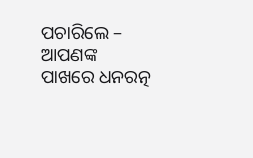ପଚାରିଲେ – ଆପଣଙ୍କ ପାଖରେ ଧନରତ୍ନ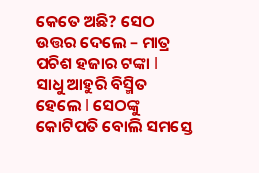କେତେ ଅଛି? ସେଠ ଉତ୍ତର ଦେଲେ – ମାତ୍ର ପଚିଶ ହଜାର ଟଙ୍କା l
ସାଧୁ ଆହୁରି ବିସ୍ମିତ ହେଲେ l ସେଠଙ୍କୁ କୋଟିପତି ବୋଲି ସମସ୍ତେ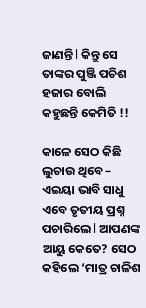ଜାଣନ୍ତି l କିନ୍ତୁ ସେ ତାଙ୍କର ପୁଞ୍ଜି ପଚିଶ ହଜାର ବୋଲି କହୁଛନ୍ତି କେମିତି !!

କାଳେ ସେଠ କିଛି ଲୁଚାଉ ଥିବେ – ଏଇୟା ଭାବି ସାଧୁ ଏବେ ତୃତୀୟ ପ୍ରଶ୍ନ ପଚାରିଲେ l ଆପଣଙ୍କ ଆୟୁ କେତେ? ସେଠ କହିଲେ ‘ମାତ୍ର ଚାଳିଶ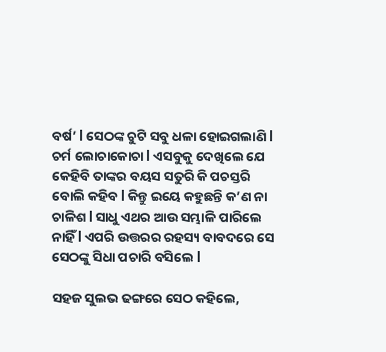ବର୍ଷ’ l ସେଠଙ୍କ ଚୁଟି ସବୁ ଧଳା ହୋଇଗଲାଣି l ଚର୍ମ ଲୋଚାକୋଚା l ଏସବୁକୁ ଦେଖିଲେ ଯେ କେହିବି ତାଙ୍କର ବୟସ ସତୁରି କି ପଚସ୍ତରି ବୋଲି କହିବ l କିନ୍ତୁ ଇୟେ କହୁଛନ୍ତି କ’ଣ ନା ଚାଳିଶ l ସାଧୁ ଏଥର ଆଉ ସମ୍ଭାଳି ପାରିଲେ ନାହିଁ l ଏପରି ଉତ୍ତରର ରହସ୍ୟ ବାବଦରେ ସେ ସେଠଙ୍କୁ ସିଧା ପଚାରି ବସିଲେ l

ସହଜ ସୁଲଭ ଢଙ୍ଗରେ ସେଠ କହିଲେ,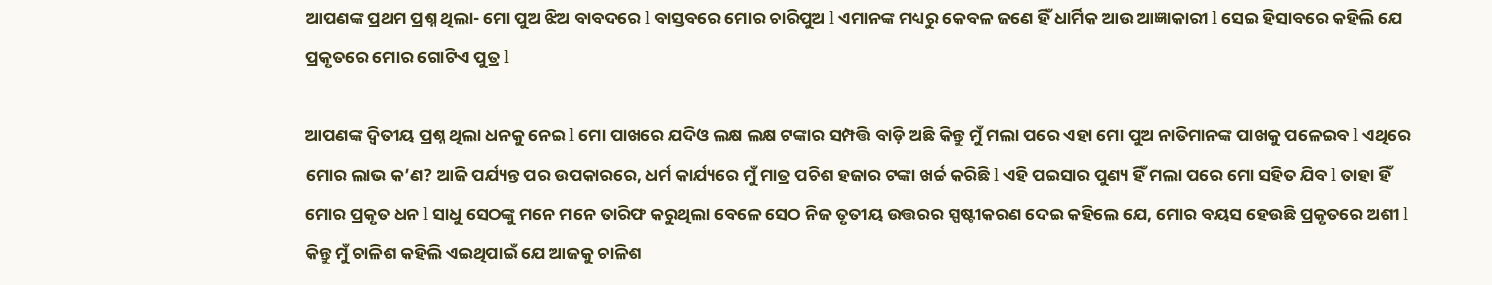ଆପଣଙ୍କ ପ୍ରଥମ ପ୍ରଶ୍ନ ଥିଲା- ମୋ ପୁଅ ଝିଅ ବାବଦରେ l ବାସ୍ତବରେ ମୋର ଚାରିପୁଅ l ଏମାନଙ୍କ ମଧ୍ୟରୁ କେବଳ ଜଣେ ହିଁ ଧାର୍ମିକ ଆଉ ଆଜ୍ଞାକାରୀ l ସେଇ ହିସାବରେ କହିଲି ଯେ ପ୍ରକୃତରେ ମୋର ଗୋଟିଏ ପୁତ୍ର l

ଆପଣଙ୍କ ଦ୍ୱିତୀୟ ପ୍ରଶ୍ନ ଥିଲା ଧନକୁ ନେଇ l ମୋ ପାଖରେ ଯଦିଓ ଲକ୍ଷ ଲକ୍ଷ ଟଙ୍କାର ସମ୍ପତ୍ତି ବାଡ଼ି ଅଛି କିନ୍ତୁ ମୁଁ ମଲା ପରେ ଏହା ମୋ ପୁଅ ନାତିମାନଙ୍କ ପାଖକୁ ପଳେଇବ l ଏଥିରେ ମୋର ଲାଭ କ’ଣ? ଆଜି ପର୍ଯ୍ୟନ୍ତ ପର ଉପକାରରେ, ଧର୍ମ କାର୍ଯ୍ୟରେ ମୁଁ ମାତ୍ର ପଚିଶ ହଜାର ଟଙ୍କା ଖର୍ଚ୍ଚ କରିଛି l ଏହି ପଇସାର ପୁଣ୍ୟ ହିଁ ମଲା ପରେ ମୋ ସହିତ ଯିବ l ତାହା ହିଁ ମୋର ପ୍ରକୃତ ଧନ l ସାଧୁ ସେଠଙ୍କୁ ମନେ ମନେ ତାରିଫ କରୁଥିଲା ବେଳେ ସେଠ ନିଜ ତୃତୀୟ ଉତ୍ତରର ସ୍ପଷ୍ଟୀକରଣ ଦେଇ କହିଲେ ଯେ, ମୋର ବୟସ ହେଉଛି ପ୍ରକୃତରେ ଅଶୀ l କିନ୍ତୁ ମୁଁ ଚାଳିଶ କହିଲି ଏଇଥିପାଇଁ ଯେ ଆଜକୁ ଚାଳିଶ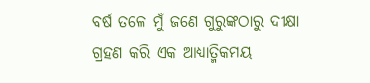ବର୍ଷ ତଳେ ମୁଁ ଜଣେ ଗୁରୁଙ୍କଠାରୁ ଦୀକ୍ଷା ଗ୍ରହଣ କରି ଏକ ଆଧ୍ୟାତ୍ମିକମୟ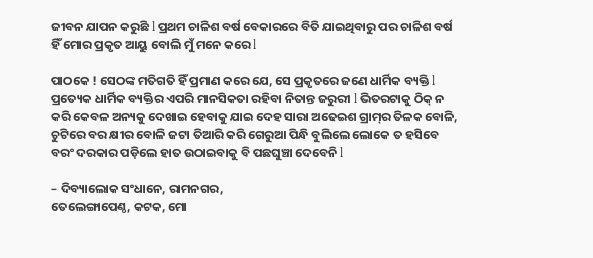ଜୀବନ ଯାପନ କରୁଛି l ପ୍ରଥମ ଚାଳିଶ ବର୍ଷ ବେକାରରେ ବିତି ଯାଇଥିବାରୁ ପର ଚାଳିଶ ବର୍ଷ ହିଁ ମୋର ପ୍ରକୃତ ଆୟୁ ବୋଲି ମୁଁ ମନେ କରେ l

ପାଠକେ ! ସେଠଙ୍କ ମତିଗତି ହିଁ ପ୍ରମାଣ କରେ ଯେ, ସେ ପ୍ରକୃତରେ ଜଣେ ଧାର୍ମିକ ବ୍ୟକ୍ତି l ପ୍ରତ୍ୟେକ ଧାର୍ମିକ ବ୍ୟକ୍ତିର ଏପରି ମାନସିକତା ରହିବା ନିତାନ୍ତ ଜରୁରୀ l ଭିତରଟାକୁ ଠିକ୍‌ ନ କରି କେବଳ ଅନ୍ୟକୁ ଦେଖାଇ ହେବାକୁ ଯାଇ ଦେହ ସାରା ଅଢେଇଶ ଗ୍ରାମ୍‌ର ତିଳକ ବୋଳି, ଚୁଟିରେ ବର କ୍ଷୀର ବୋଳି ଜଟା ତିଆରି କରି ଗେରୁଆ ପିନ୍ଧି ବୁଲିଲେ ଲୋକେ ତ ହସିବେ ବରଂ ଦରକାର ପଡ଼ିଲେ ହାତ ଉଠାଇବାକୁ ବି ପଛଘୁଞ୍ଚା ଦେବେନି l

– ଦିବ୍ୟାଲୋକ ସଂଧାନେ, ରାମନଗର,
ତେଲେଙ୍ଗାପେଣ୍ଠ, କଟକ, ମୋ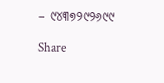– ୯୪୩୭୨୯୨୬୯୯

Share